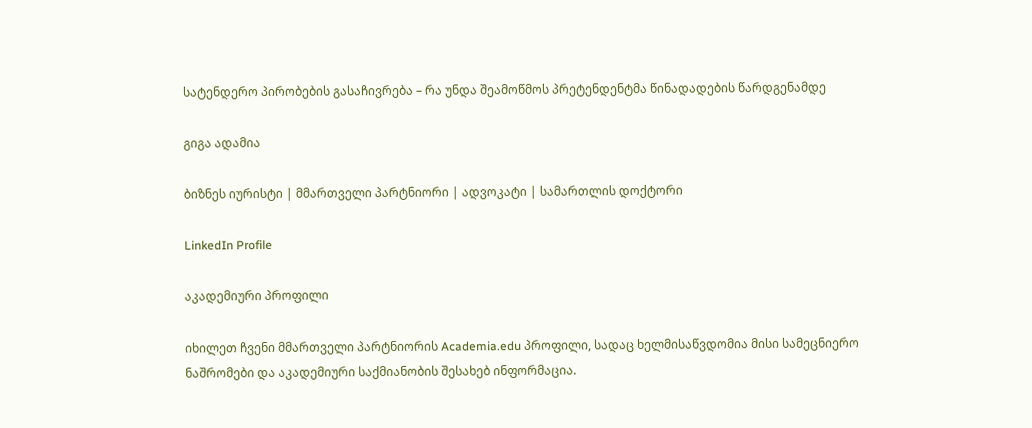სატენდერო პირობების გასაჩივრება – რა უნდა შეამოწმოს პრეტენდენტმა წინადადების წარდგენამდე

გიგა ადამია

ბიზნეს იურისტი | მმართველი პარტნიორი | ადვოკატი | სამართლის დოქტორი

LinkedIn Profile

აკადემიური პროფილი

იხილეთ ჩვენი მმართველი პარტნიორის Academia.edu პროფილი, სადაც ხელმისაწვდომია მისი სამეცნიერო ნაშრომები და აკადემიური საქმიანობის შესახებ ინფორმაცია.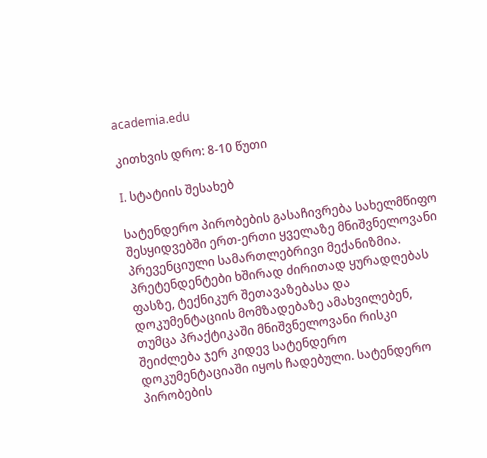academia.edu

კითხვის დრო: 8-10 წუთი

I. სტატიის შესახებ

სატენდერო პირობების გასაჩივრება სახელმწიფო შესყიდვებში ერთ-ერთი ყველაზე მნიშვნელოვანი პრევენციული სამართლებრივი მექანიზმია. პრეტენდენტები ხშირად ძირითად ყურადღებას ფასზე, ტექნიკურ შეთავაზებასა და დოკუმენტაციის მომზადებაზე ამახვილებენ, თუმცა პრაქტიკაში მნიშვნელოვანი რისკი შეიძლება ჯერ კიდევ სატენდერო დოკუმენტაციაში იყოს ჩადებული. სატენდერო პირობების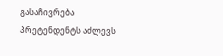გასაჩივრება პრეტენდენტს აძლევს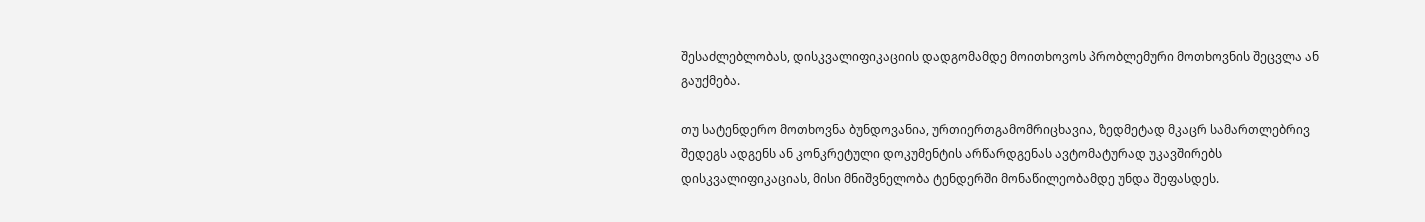შესაძლებლობას, დისკვალიფიკაციის დადგომამდე მოითხოვოს პრობლემური მოთხოვნის შეცვლა ან გაუქმება.

თუ სატენდერო მოთხოვნა ბუნდოვანია, ურთიერთგამომრიცხავია, ზედმეტად მკაცრ სამართლებრივ შედეგს ადგენს ან კონკრეტული დოკუმენტის არწარდგენას ავტომატურად უკავშირებს დისკვალიფიკაციას, მისი მნიშვნელობა ტენდერში მონაწილეობამდე უნდა შეფასდეს.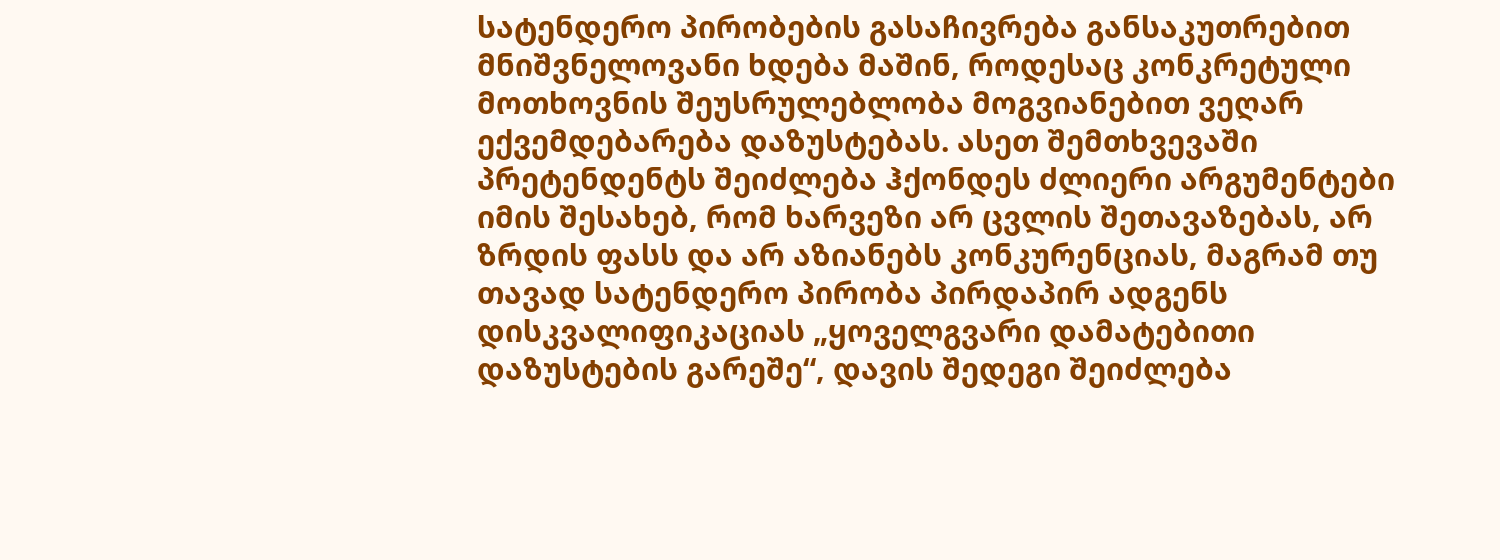სატენდერო პირობების გასაჩივრება განსაკუთრებით მნიშვნელოვანი ხდება მაშინ, როდესაც კონკრეტული მოთხოვნის შეუსრულებლობა მოგვიანებით ვეღარ ექვემდებარება დაზუსტებას. ასეთ შემთხვევაში პრეტენდენტს შეიძლება ჰქონდეს ძლიერი არგუმენტები იმის შესახებ, რომ ხარვეზი არ ცვლის შეთავაზებას, არ ზრდის ფასს და არ აზიანებს კონკურენციას, მაგრამ თუ თავად სატენდერო პირობა პირდაპირ ადგენს დისკვალიფიკაციას „ყოველგვარი დამატებითი დაზუსტების გარეშე“, დავის შედეგი შეიძლება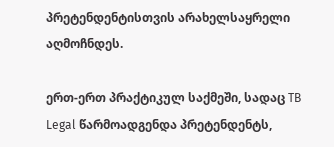პრეტენდენტისთვის არახელსაყრელი აღმოჩნდეს.

ერთ-ერთ პრაქტიკულ საქმეში, სადაც TB Legal წარმოადგენდა პრეტენდენტს,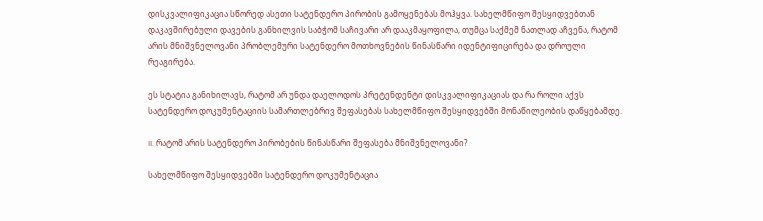დისკვალიფიკაცია სწორედ ასეთი სატენდერო პირობის გამოყენებას მოჰყვა. სახელმწიფო შესყიდვებთან დაკავშირებული დავების განხილვის საბჭომ საჩივარი არ დააკმაყოფილა, თუმცა საქმემ ნათლად აჩვენა, რატომ არის მნიშვნელოვანი პრობლემური სატენდერო მოთხოვნების წინასწარი იდენტიფიცირება და დროული რეაგირება.

ეს სტატია განიხილავს, რატომ არ უნდა დაელოდოს პრეტენდენტი დისკვალიფიკაციას და რა როლი აქვს სატენდერო დოკუმენტაციის სამართლებრივ შეფასებას სახელმწიფო შესყიდვებში მონაწილეობის დაწყებამდე.

II. რატომ არის სატენდერო პირობების წინასწარი შეფასება მნიშვნელოვანი?

სახელმწიფო შესყიდვებში სატენდერო დოკუმენტაცია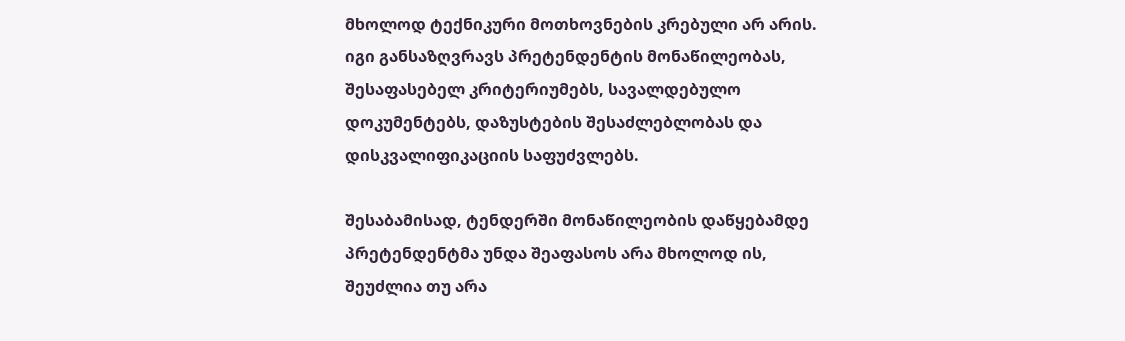მხოლოდ ტექნიკური მოთხოვნების კრებული არ არის. იგი განსაზღვრავს პრეტენდენტის მონაწილეობას, შესაფასებელ კრიტერიუმებს, სავალდებულო დოკუმენტებს, დაზუსტების შესაძლებლობას და დისკვალიფიკაციის საფუძვლებს.

შესაბამისად, ტენდერში მონაწილეობის დაწყებამდე პრეტენდენტმა უნდა შეაფასოს არა მხოლოდ ის, შეუძლია თუ არა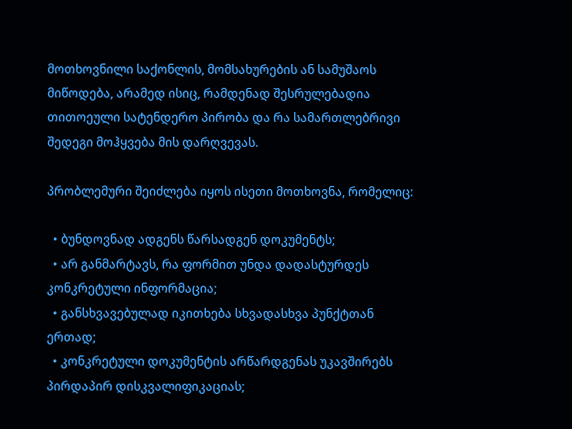მოთხოვნილი საქონლის, მომსახურების ან სამუშაოს მიწოდება, არამედ ისიც, რამდენად შესრულებადია თითოეული სატენდერო პირობა და რა სამართლებრივი შედეგი მოჰყვება მის დარღვევას.

პრობლემური შეიძლება იყოს ისეთი მოთხოვნა, რომელიც:

  • ბუნდოვნად ადგენს წარსადგენ დოკუმენტს;
  • არ განმარტავს, რა ფორმით უნდა დადასტურდეს კონკრეტული ინფორმაცია;
  • განსხვავებულად იკითხება სხვადასხვა პუნქტთან ერთად;
  • კონკრეტული დოკუმენტის არწარდგენას უკავშირებს პირდაპირ დისკვალიფიკაციას;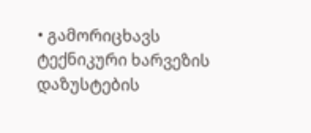• გამორიცხავს ტექნიკური ხარვეზის დაზუსტების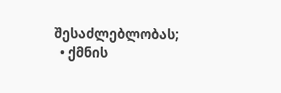შესაძლებლობას;
  • ქმნის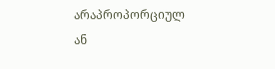არაპროპორციულ ან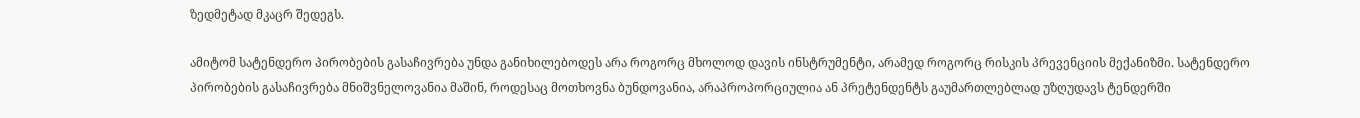ზედმეტად მკაცრ შედეგს.

ამიტომ სატენდერო პირობების გასაჩივრება უნდა განიხილებოდეს არა როგორც მხოლოდ დავის ინსტრუმენტი, არამედ როგორც რისკის პრევენციის მექანიზმი. სატენდერო პირობების გასაჩივრება მნიშვნელოვანია მაშინ, როდესაც მოთხოვნა ბუნდოვანია, არაპროპორციულია ან პრეტენდენტს გაუმართლებლად უზღუდავს ტენდერში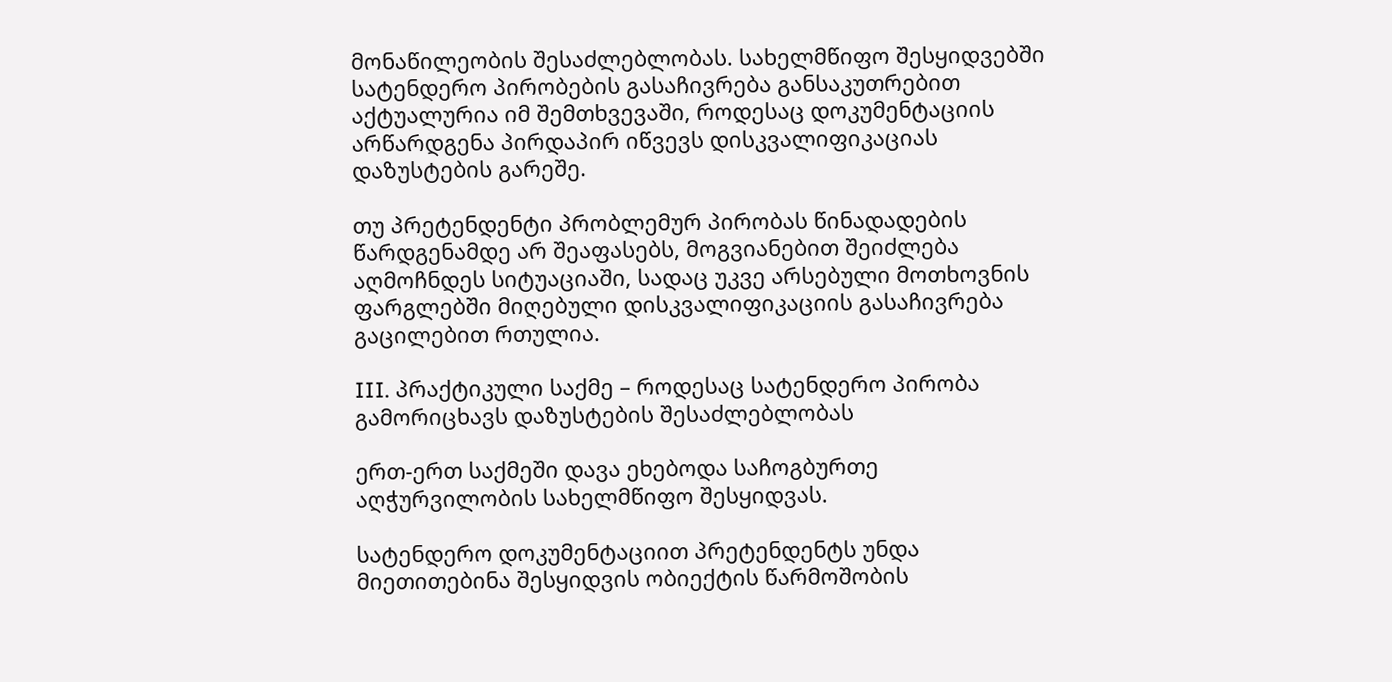მონაწილეობის შესაძლებლობას. სახელმწიფო შესყიდვებში სატენდერო პირობების გასაჩივრება განსაკუთრებით აქტუალურია იმ შემთხვევაში, როდესაც დოკუმენტაციის არწარდგენა პირდაპირ იწვევს დისკვალიფიკაციას დაზუსტების გარეშე.

თუ პრეტენდენტი პრობლემურ პირობას წინადადების წარდგენამდე არ შეაფასებს, მოგვიანებით შეიძლება აღმოჩნდეს სიტუაციაში, სადაც უკვე არსებული მოთხოვნის ფარგლებში მიღებული დისკვალიფიკაციის გასაჩივრება გაცილებით რთულია.

III. პრაქტიკული საქმე – როდესაც სატენდერო პირობა გამორიცხავს დაზუსტების შესაძლებლობას

ერთ-ერთ საქმეში დავა ეხებოდა საჩოგბურთე აღჭურვილობის სახელმწიფო შესყიდვას.

სატენდერო დოკუმენტაციით პრეტენდენტს უნდა მიეთითებინა შესყიდვის ობიექტის წარმოშობის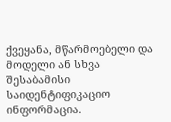ქვეყანა, მწარმოებელი და მოდელი ან სხვა შესაბამისი საიდენტიფიკაციო ინფორმაცია.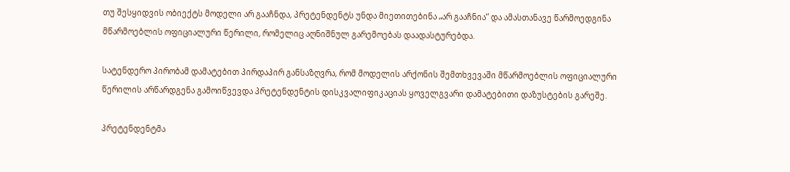თუ შესყიდვის ობიექტს მოდელი არ გააჩნდა, პრეტენდენტს უნდა მიეთითებინა „არ გააჩნია“ და ამასთანავე წარმოედგინა მწარმოებლის ოფიციალური წერილი, რომელიც აღნიშნულ გარემოებას დაადასტურებდა.

სატენდერო პირობამ დამატებით პირდაპირ განსაზღვრა, რომ მოდელის არქონის შემთხვევაში მწარმოებლის ოფიციალური წერილის არწარდგენა გამოიწვევდა პრეტენდენტის დისკვალიფიკაციას ყოველგვარი დამატებითი დაზუსტების გარეშე.

პრეტენდენტმა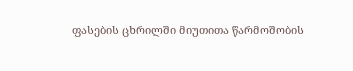ფასების ცხრილში მიუთითა წარმოშობის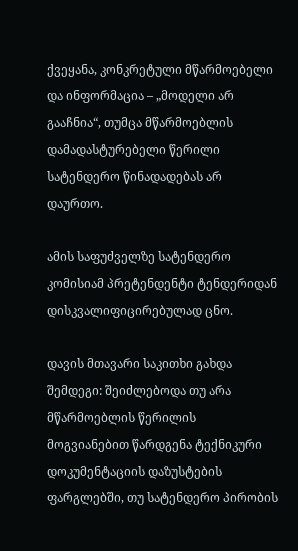ქვეყანა, კონკრეტული მწარმოებელი და ინფორმაცია – „მოდელი არ გააჩნია“, თუმცა მწარმოებლის დამადასტურებელი წერილი სატენდერო წინადადებას არ დაურთო.

ამის საფუძველზე სატენდერო კომისიამ პრეტენდენტი ტენდერიდან დისკვალიფიცირებულად ცნო.

დავის მთავარი საკითხი გახდა შემდეგი: შეიძლებოდა თუ არა მწარმოებლის წერილის მოგვიანებით წარდგენა ტექნიკური დოკუმენტაციის დაზუსტების ფარგლებში, თუ სატენდერო პირობის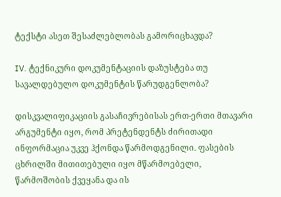ტექსტი ასეთ შესაძლებლობას გამორიცხავდა?

IV. ტექნიკური დოკუმენტაციის დაზუსტება თუ სავალდებულო დოკუმენტის წარუდგენლობა?

დისკვალიფიკაციის გასაჩივრებისას ერთ-ერთი მთავარი არგუმენტი იყო, რომ პრეტენდენტს ძირითადი ინფორმაცია უკვე ჰქონდა წარმოდგენილი. ფასების ცხრილში მითითებული იყო მწარმოებელი, წარმოშობის ქვეყანა და ის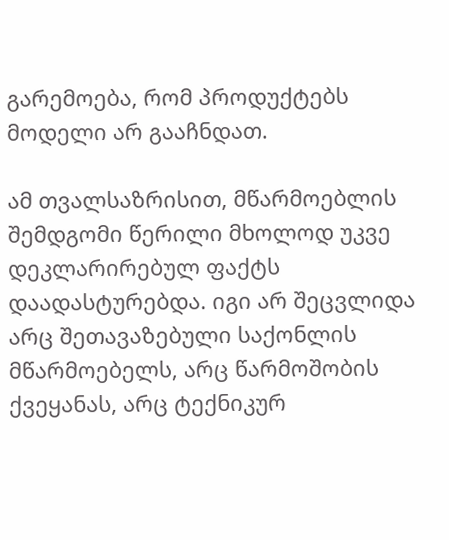გარემოება, რომ პროდუქტებს მოდელი არ გააჩნდათ.

ამ თვალსაზრისით, მწარმოებლის შემდგომი წერილი მხოლოდ უკვე დეკლარირებულ ფაქტს დაადასტურებდა. იგი არ შეცვლიდა არც შეთავაზებული საქონლის მწარმოებელს, არც წარმოშობის ქვეყანას, არც ტექნიკურ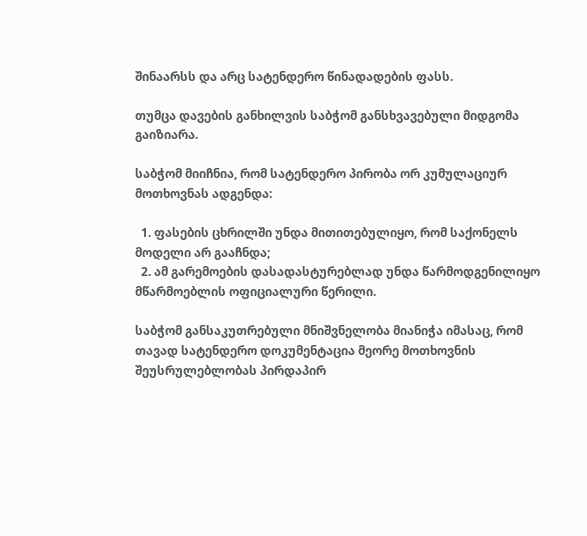შინაარსს და არც სატენდერო წინადადების ფასს.

თუმცა დავების განხილვის საბჭომ განსხვავებული მიდგომა გაიზიარა.

საბჭომ მიიჩნია, რომ სატენდერო პირობა ორ კუმულაციურ მოთხოვნას ადგენდა:

  1. ფასების ცხრილში უნდა მითითებულიყო, რომ საქონელს მოდელი არ გააჩნდა;
  2. ამ გარემოების დასადასტურებლად უნდა წარმოდგენილიყო მწარმოებლის ოფიციალური წერილი.

საბჭომ განსაკუთრებული მნიშვნელობა მიანიჭა იმასაც, რომ თავად სატენდერო დოკუმენტაცია მეორე მოთხოვნის შეუსრულებლობას პირდაპირ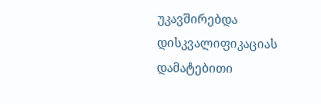უკავშირებდა დისკვალიფიკაციას დამატებითი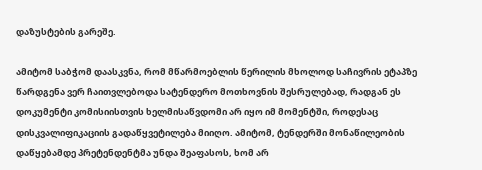დაზუსტების გარეშე.

ამიტომ საბჭომ დაასკვნა, რომ მწარმოებლის წერილის მხოლოდ საჩივრის ეტაპზე წარდგენა ვერ ჩაითვლებოდა სატენდერო მოთხოვნის შესრულებად, რადგან ეს დოკუმენტი კომისიისთვის ხელმისაწვდომი არ იყო იმ მომენტში, როდესაც დისკვალიფიკაციის გადაწყვეტილება მიიღო. ამიტომ, ტენდერში მონაწილეობის დაწყებამდე პრეტენდენტმა უნდა შეაფასოს, ხომ არ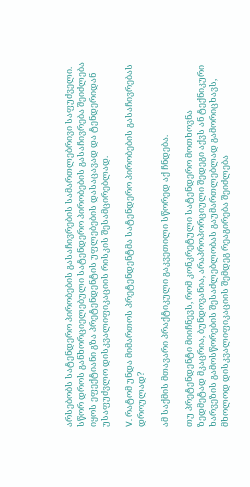არსებობს სატენდერო პირობების გასაჩივრების სამართლებრივი საფუძველი. სწორ დროს განხორციელებული სატენდერო პირობების გასაჩივრება შეიძლება იყოს ეფექტიანი გზა პრეტენდენტის უფლებების დასაცავად და ტენდერიდან უსაფუძვლო დისკვალიფიკაციის რისკის შესამცირებლად.

V. რატომ უნდა მიმართოს პრეტენდენტმა სატენდერო პირობების გასაჩივრებას დროულად?

ამ საქმის მთავარი პრაქტიკული გაკვეთილი სწორედ აქ ჩნდება.

თუ პრეტენდენტი მიიჩნევს, რომ კონკრეტული სატენდერო მოთხოვნა ზედმეტად მკაცრია, ბუნდოვანია, არაპროპორციული შედეგი აქვს ან ტექნიკური ხარვეზის გამოსწორების შესაძლებლობას გაუმართლებლად გამორიცხავს, მხოლოდ დისკვალიფიკაციის შემდეგ რეაგირება შეიძლება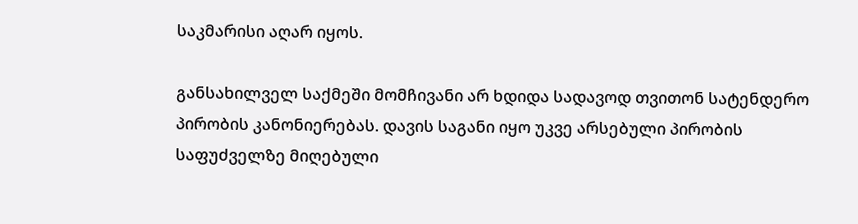საკმარისი აღარ იყოს.

განსახილველ საქმეში მომჩივანი არ ხდიდა სადავოდ თვითონ სატენდერო პირობის კანონიერებას. დავის საგანი იყო უკვე არსებული პირობის საფუძველზე მიღებული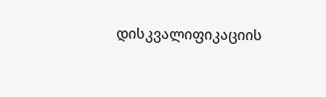დისკვალიფიკაციის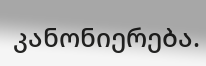კანონიერება.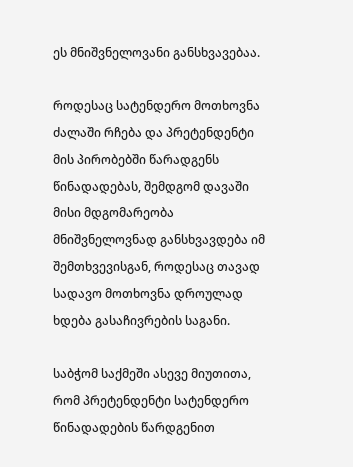ეს მნიშვნელოვანი განსხვავებაა.

როდესაც სატენდერო მოთხოვნა ძალაში რჩება და პრეტენდენტი მის პირობებში წარადგენს წინადადებას, შემდგომ დავაში მისი მდგომარეობა მნიშვნელოვნად განსხვავდება იმ შემთხვევისგან, როდესაც თავად სადავო მოთხოვნა დროულად ხდება გასაჩივრების საგანი.

საბჭომ საქმეში ასევე მიუთითა, რომ პრეტენდენტი სატენდერო წინადადების წარდგენით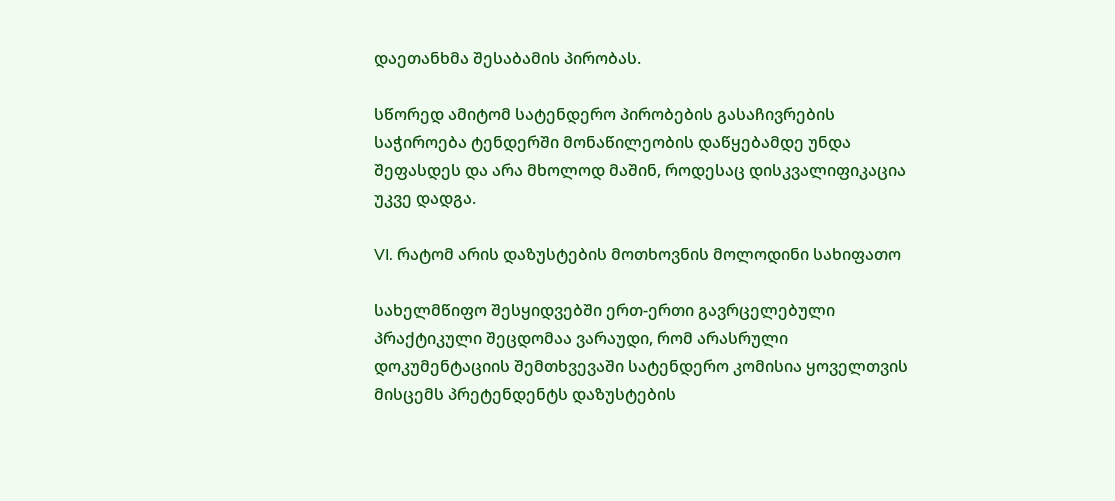დაეთანხმა შესაბამის პირობას.

სწორედ ამიტომ სატენდერო პირობების გასაჩივრების საჭიროება ტენდერში მონაწილეობის დაწყებამდე უნდა შეფასდეს და არა მხოლოდ მაშინ, როდესაც დისკვალიფიკაცია უკვე დადგა.

VI. რატომ არის დაზუსტების მოთხოვნის მოლოდინი სახიფათო

სახელმწიფო შესყიდვებში ერთ-ერთი გავრცელებული პრაქტიკული შეცდომაა ვარაუდი, რომ არასრული დოკუმენტაციის შემთხვევაში სატენდერო კომისია ყოველთვის მისცემს პრეტენდენტს დაზუსტების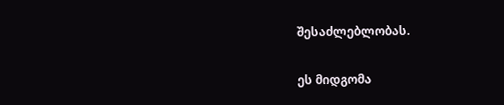შესაძლებლობას.

ეს მიდგომა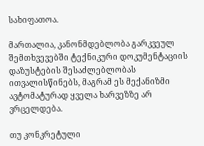სახიფათოა.

მართალია, კანონმდებლობა გარკვეულ შემთხვევებში ტექნიკური დოკუმენტაციის დაზუსტების შესაძლებლობას ითვალისწინებს, მაგრამ ეს მექანიზმი ავტომატურად ყველა ხარვეზზე არ ვრცელდება.

თუ კონკრეტული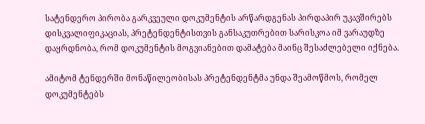სატენდერო პირობა გარკვეული დოკუმენტის არწარდგენას პირდაპირ უკავშირებს დისკვალიფიკაციას, პრეტენდენტისთვის განსაკუთრებით სარისკოა იმ ვარაუდზე დაყრდნობა, რომ დოკუმენტის მოგვიანებით დამატება მაინც შესაძლებელი იქნება.

ამიტომ ტენდერში მონაწილეობისას პრეტენდენტმა უნდა შეამოწმოს, რომელ დოკუმენტებს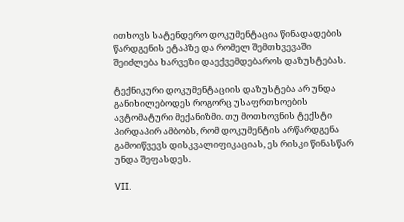ითხოვს სატენდერო დოკუმენტაცია წინადადების წარდგენის ეტაპზე და რომელ შემთხვევაში შეიძლება ხარვეზი დაექვემდებაროს დაზუსტებას.

ტექნიკური დოკუმენტაციის დაზუსტება არ უნდა განიხილებოდეს როგორც უსაფრთხოების ავტომატური მექანიზმი. თუ მოთხოვნის ტექსტი პირდაპირ ამბობს, რომ დოკუმენტის არწარდგენა გამოიწვევს დისკვალიფიკაციას, ეს რისკი წინასწარ უნდა შეფასდეს.

VII.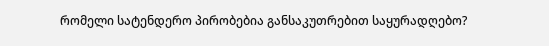რომელი სატენდერო პირობებია განსაკუთრებით საყურადღებო?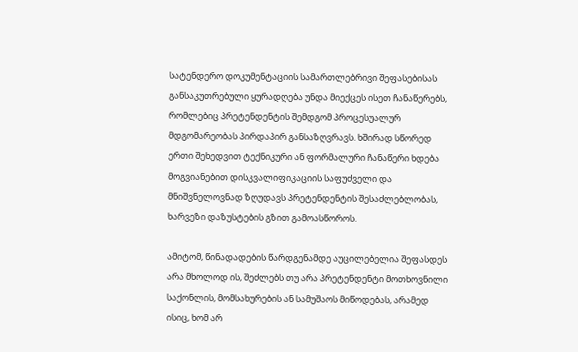სატენდერო დოკუმენტაციის სამართლებრივი შეფასებისას განსაკუთრებული ყურადღება უნდა მიექცეს ისეთ ჩანაწერებს, რომლებიც პრეტენდენტის შემდგომ პროცესუალურ მდგომარეობას პირდაპირ განსაზღვრავს. ხშირად სწორედ ერთი შეხედვით ტექნიკური ან ფორმალური ჩანაწერი ხდება მოგვიანებით დისკვალიფიკაციის საფუძველი და მნიშვნელოვნად ზღუდავს პრეტენდენტის შესაძლებლობას, ხარვეზი დაზუსტების გზით გამოასწოროს.

ამიტომ, წინადადების წარდგენამდე აუცილებელია შეფასდეს არა მხოლოდ ის, შეძლებს თუ არა პრეტენდენტი მოთხოვნილი საქონლის, მომსახურების ან სამუშაოს მიწოდებას, არამედ ისიც, ხომ არ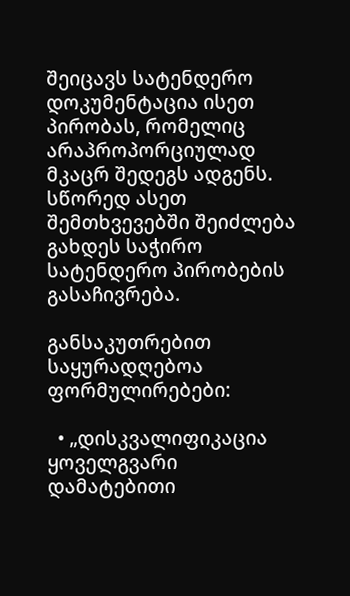შეიცავს სატენდერო დოკუმენტაცია ისეთ პირობას, რომელიც არაპროპორციულად მკაცრ შედეგს ადგენს. სწორედ ასეთ შემთხვევებში შეიძლება გახდეს საჭირო სატენდერო პირობების გასაჩივრება.

განსაკუთრებით საყურადღებოა ფორმულირებები:

  • „დისკვალიფიკაცია ყოველგვარი დამატებითი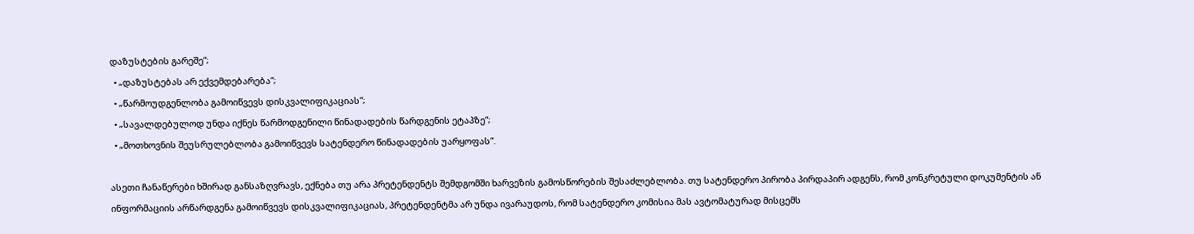დაზუსტების გარეშე“;
  • „დაზუსტებას არ ექვემდებარება“;
  • „წარმოუდგენლობა გამოიწვევს დისკვალიფიკაციას“;
  • „სავალდებულოდ უნდა იქნეს წარმოდგენილი წინადადების წარდგენის ეტაპზე“;
  • „მოთხოვნის შეუსრულებლობა გამოიწვევს სატენდერო წინადადების უარყოფას“.

ასეთი ჩანაწერები ხშირად განსაზღვრავს, ექნება თუ არა პრეტენდენტს შემდგომში ხარვეზის გამოსწორების შესაძლებლობა. თუ სატენდერო პირობა პირდაპირ ადგენს, რომ კონკრეტული დოკუმენტის ან ინფორმაციის არწარდგენა გამოიწვევს დისკვალიფიკაციას, პრეტენდენტმა არ უნდა ივარაუდოს, რომ სატენდერო კომისია მას ავტომატურად მისცემს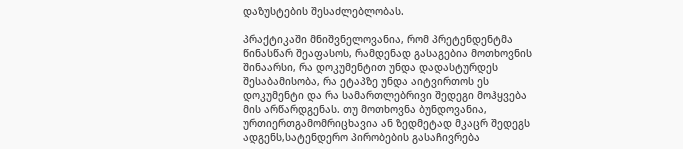დაზუსტების შესაძლებლობას.

პრაქტიკაში მნიშვნელოვანია, რომ პრეტენდენტმა წინასწარ შეაფასოს, რამდენად გასაგებია მოთხოვნის შინაარსი, რა დოკუმენტით უნდა დადასტურდეს შესაბამისობა, რა ეტაპზე უნდა აიტვირთოს ეს დოკუმენტი და რა სამართლებრივი შედეგი მოჰყვება მის არწარდგენას. თუ მოთხოვნა ბუნდოვანია, ურთიერთგამომრიცხავია ან ზედმეტად მკაცრ შედეგს ადგენს,სატენდერო პირობების გასაჩივრება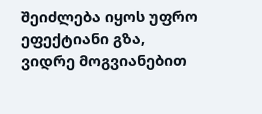შეიძლება იყოს უფრო ეფექტიანი გზა, ვიდრე მოგვიანებით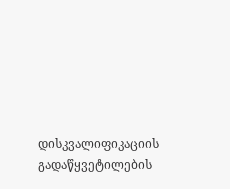დისკვალიფიკაციის გადაწყვეტილების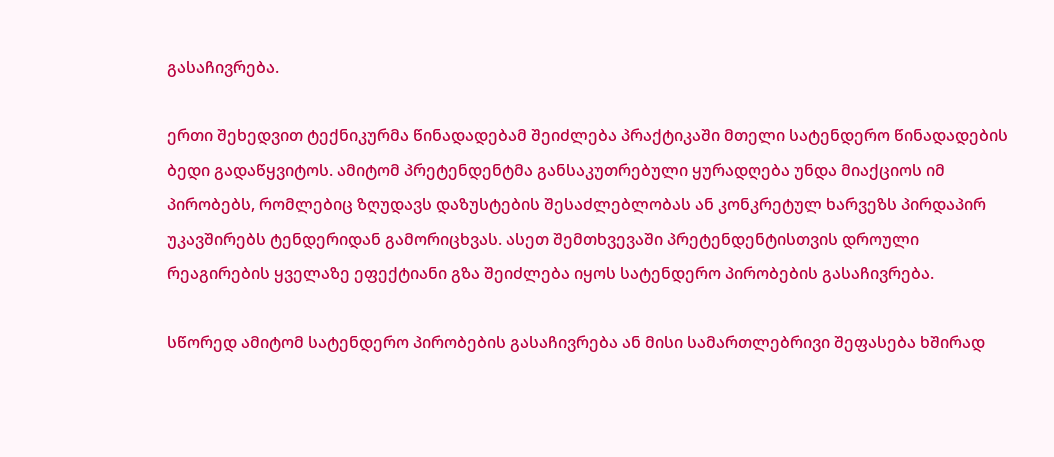გასაჩივრება.

ერთი შეხედვით ტექნიკურმა წინადადებამ შეიძლება პრაქტიკაში მთელი სატენდერო წინადადების ბედი გადაწყვიტოს. ამიტომ პრეტენდენტმა განსაკუთრებული ყურადღება უნდა მიაქციოს იმ პირობებს, რომლებიც ზღუდავს დაზუსტების შესაძლებლობას ან კონკრეტულ ხარვეზს პირდაპირ უკავშირებს ტენდერიდან გამორიცხვას. ასეთ შემთხვევაში პრეტენდენტისთვის დროული რეაგირების ყველაზე ეფექტიანი გზა შეიძლება იყოს სატენდერო პირობების გასაჩივრება.

სწორედ ამიტომ სატენდერო პირობების გასაჩივრება ან მისი სამართლებრივი შეფასება ხშირად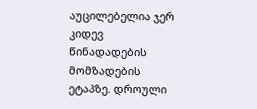აუცილებელია ჯერ კიდევ წინადადების მომზადების ეტაპზე. დროული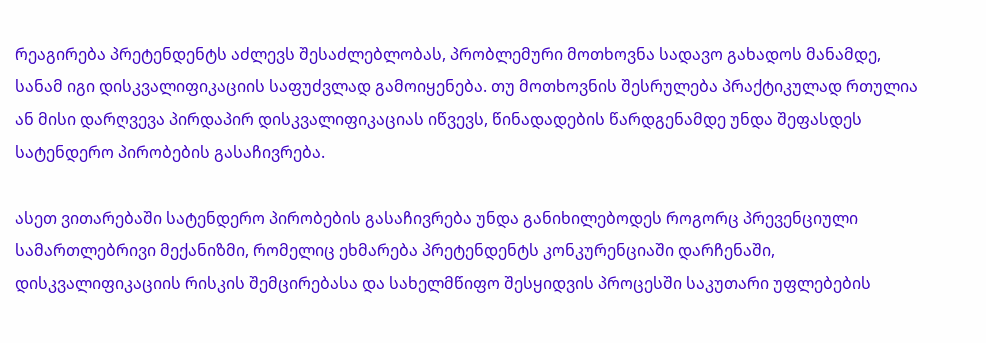რეაგირება პრეტენდენტს აძლევს შესაძლებლობას, პრობლემური მოთხოვნა სადავო გახადოს მანამდე, სანამ იგი დისკვალიფიკაციის საფუძვლად გამოიყენება. თუ მოთხოვნის შესრულება პრაქტიკულად რთულია ან მისი დარღვევა პირდაპირ დისკვალიფიკაციას იწვევს, წინადადების წარდგენამდე უნდა შეფასდეს სატენდერო პირობების გასაჩივრება.

ასეთ ვითარებაში სატენდერო პირობების გასაჩივრება უნდა განიხილებოდეს როგორც პრევენციული სამართლებრივი მექანიზმი, რომელიც ეხმარება პრეტენდენტს კონკურენციაში დარჩენაში, დისკვალიფიკაციის რისკის შემცირებასა და სახელმწიფო შესყიდვის პროცესში საკუთარი უფლებების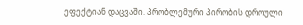ეფექტიან დაცვაში. პრობლემური პირობის დროული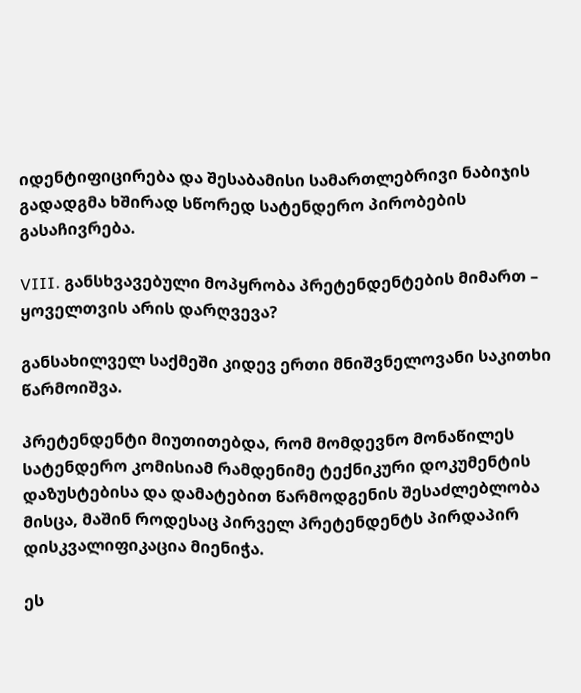იდენტიფიცირება და შესაბამისი სამართლებრივი ნაბიჯის გადადგმა ხშირად სწორედ სატენდერო პირობების გასაჩივრება.

VIII. განსხვავებული მოპყრობა პრეტენდენტების მიმართ – ყოველთვის არის დარღვევა?

განსახილველ საქმეში კიდევ ერთი მნიშვნელოვანი საკითხი წარმოიშვა.

პრეტენდენტი მიუთითებდა, რომ მომდევნო მონაწილეს სატენდერო კომისიამ რამდენიმე ტექნიკური დოკუმენტის დაზუსტებისა და დამატებით წარმოდგენის შესაძლებლობა მისცა, მაშინ როდესაც პირველ პრეტენდენტს პირდაპირ დისკვალიფიკაცია მიენიჭა.

ეს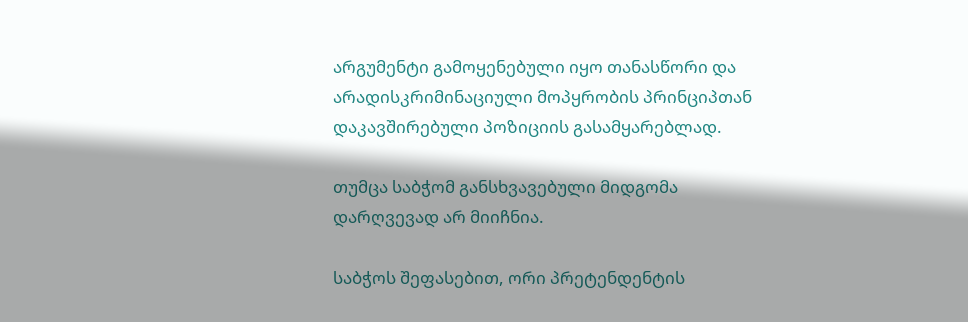არგუმენტი გამოყენებული იყო თანასწორი და არადისკრიმინაციული მოპყრობის პრინციპთან დაკავშირებული პოზიციის გასამყარებლად.

თუმცა საბჭომ განსხვავებული მიდგომა დარღვევად არ მიიჩნია.

საბჭოს შეფასებით, ორი პრეტენდენტის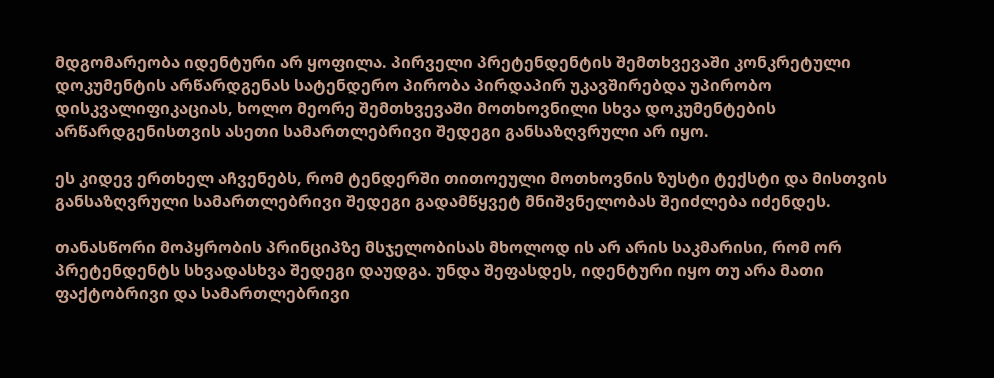მდგომარეობა იდენტური არ ყოფილა. პირველი პრეტენდენტის შემთხვევაში კონკრეტული დოკუმენტის არწარდგენას სატენდერო პირობა პირდაპირ უკავშირებდა უპირობო დისკვალიფიკაციას, ხოლო მეორე შემთხვევაში მოთხოვნილი სხვა დოკუმენტების არწარდგენისთვის ასეთი სამართლებრივი შედეგი განსაზღვრული არ იყო.

ეს კიდევ ერთხელ აჩვენებს, რომ ტენდერში თითოეული მოთხოვნის ზუსტი ტექსტი და მისთვის განსაზღვრული სამართლებრივი შედეგი გადამწყვეტ მნიშვნელობას შეიძლება იძენდეს.

თანასწორი მოპყრობის პრინციპზე მსჯელობისას მხოლოდ ის არ არის საკმარისი, რომ ორ პრეტენდენტს სხვადასხვა შედეგი დაუდგა. უნდა შეფასდეს, იდენტური იყო თუ არა მათი ფაქტობრივი და სამართლებრივი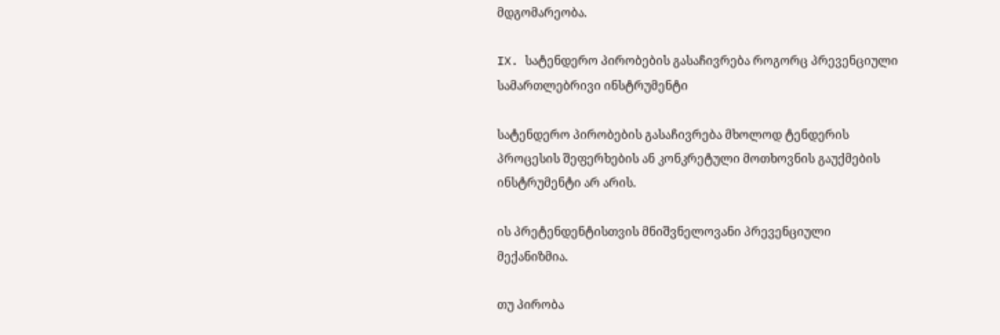მდგომარეობა.

IX. სატენდერო პირობების გასაჩივრება როგორც პრევენციული სამართლებრივი ინსტრუმენტი

სატენდერო პირობების გასაჩივრება მხოლოდ ტენდერის პროცესის შეფერხების ან კონკრეტული მოთხოვნის გაუქმების ინსტრუმენტი არ არის.

ის პრეტენდენტისთვის მნიშვნელოვანი პრევენციული მექანიზმია.

თუ პირობა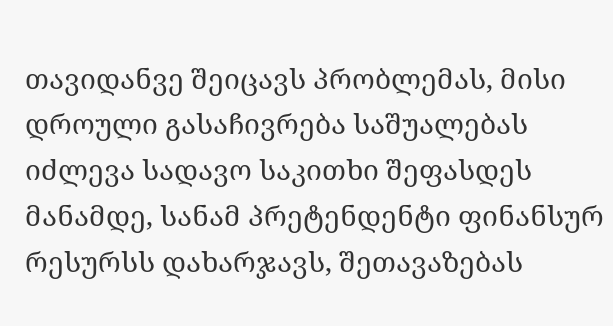თავიდანვე შეიცავს პრობლემას, მისი დროული გასაჩივრება საშუალებას იძლევა სადავო საკითხი შეფასდეს მანამდე, სანამ პრეტენდენტი ფინანსურ რესურსს დახარჯავს, შეთავაზებას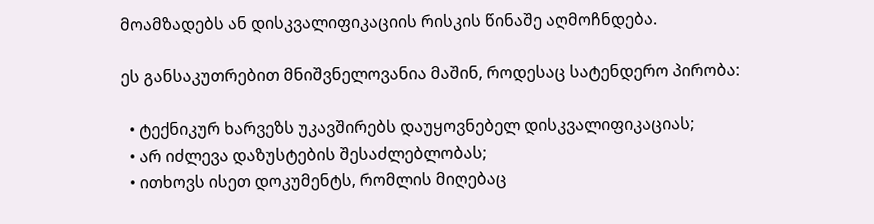მოამზადებს ან დისკვალიფიკაციის რისკის წინაშე აღმოჩნდება.

ეს განსაკუთრებით მნიშვნელოვანია მაშინ, როდესაც სატენდერო პირობა:

  • ტექნიკურ ხარვეზს უკავშირებს დაუყოვნებელ დისკვალიფიკაციას;
  • არ იძლევა დაზუსტების შესაძლებლობას;
  • ითხოვს ისეთ დოკუმენტს, რომლის მიღებაც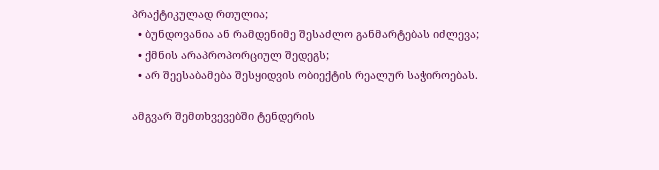პრაქტიკულად რთულია;
  • ბუნდოვანია ან რამდენიმე შესაძლო განმარტებას იძლევა;
  • ქმნის არაპროპორციულ შედეგს;
  • არ შეესაბამება შესყიდვის ობიექტის რეალურ საჭიროებას.

ამგვარ შემთხვევებში ტენდერის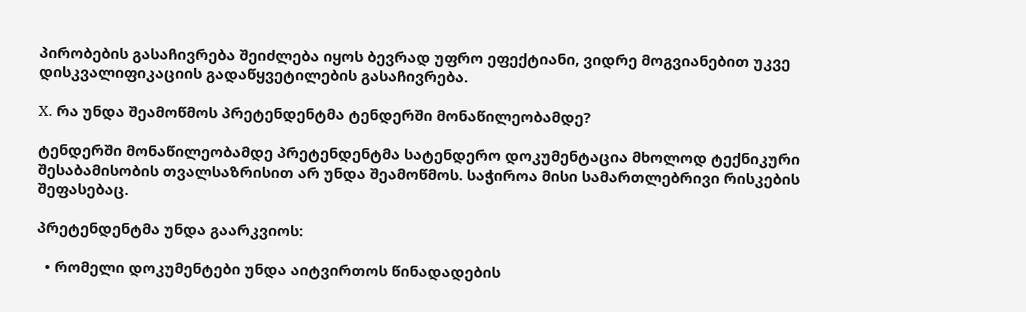პირობების გასაჩივრება შეიძლება იყოს ბევრად უფრო ეფექტიანი, ვიდრე მოგვიანებით უკვე დისკვალიფიკაციის გადაწყვეტილების გასაჩივრება.

X. რა უნდა შეამოწმოს პრეტენდენტმა ტენდერში მონაწილეობამდე?

ტენდერში მონაწილეობამდე პრეტენდენტმა სატენდერო დოკუმენტაცია მხოლოდ ტექნიკური შესაბამისობის თვალსაზრისით არ უნდა შეამოწმოს. საჭიროა მისი სამართლებრივი რისკების შეფასებაც.

პრეტენდენტმა უნდა გაარკვიოს:

  • რომელი დოკუმენტები უნდა აიტვირთოს წინადადების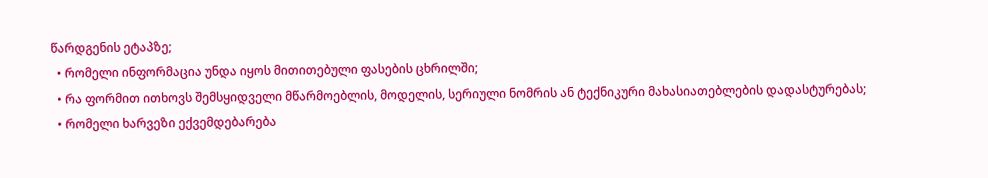წარდგენის ეტაპზე;
  • რომელი ინფორმაცია უნდა იყოს მითითებული ფასების ცხრილში;
  • რა ფორმით ითხოვს შემსყიდველი მწარმოებლის, მოდელის, სერიული ნომრის ან ტექნიკური მახასიათებლების დადასტურებას;
  • რომელი ხარვეზი ექვემდებარება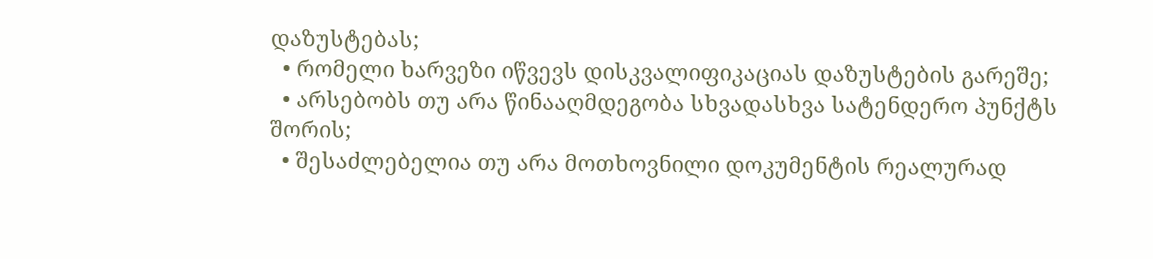დაზუსტებას;
  • რომელი ხარვეზი იწვევს დისკვალიფიკაციას დაზუსტების გარეშე;
  • არსებობს თუ არა წინააღმდეგობა სხვადასხვა სატენდერო პუნქტს შორის;
  • შესაძლებელია თუ არა მოთხოვნილი დოკუმენტის რეალურად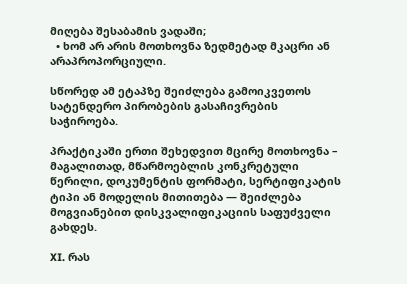მიღება შესაბამის ვადაში;
  • ხომ არ არის მოთხოვნა ზედმეტად მკაცრი ან არაპროპორციული.

სწორედ ამ ეტაპზე შეიძლება გამოიკვეთოს სატენდერო პირობების გასაჩივრების საჭიროება.

პრაქტიკაში ერთი შეხედვით მცირე მოთხოვნა – მაგალითად, მწარმოებლის კონკრეტული წერილი, დოკუმენტის ფორმატი, სერტიფიკატის ტიპი ან მოდელის მითითება — შეიძლება მოგვიანებით დისკვალიფიკაციის საფუძველი გახდეს.

XI. რას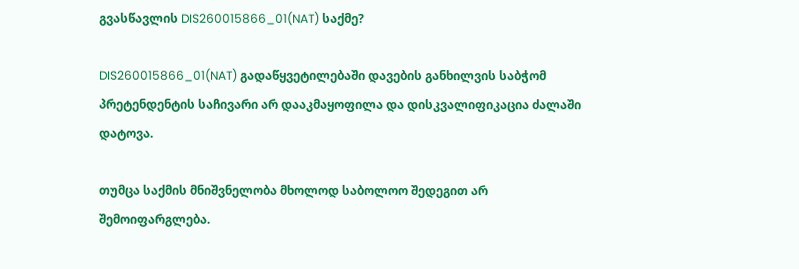გვასწავლის DIS260015866_01(NAT) საქმე?

DIS260015866_01(NAT) გადაწყვეტილებაში დავების განხილვის საბჭომ პრეტენდენტის საჩივარი არ დააკმაყოფილა და დისკვალიფიკაცია ძალაში დატოვა.

თუმცა საქმის მნიშვნელობა მხოლოდ საბოლოო შედეგით არ შემოიფარგლება.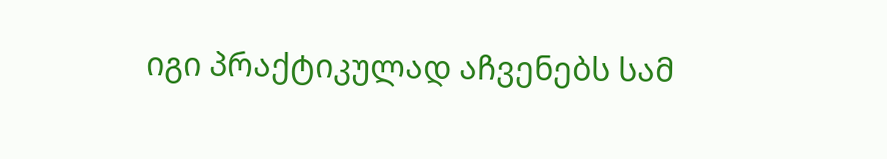იგი პრაქტიკულად აჩვენებს სამ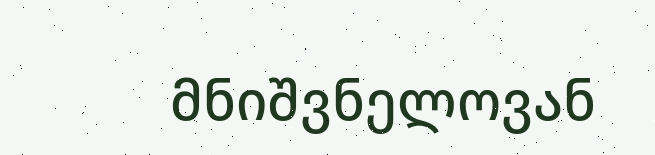მნიშვნელოვან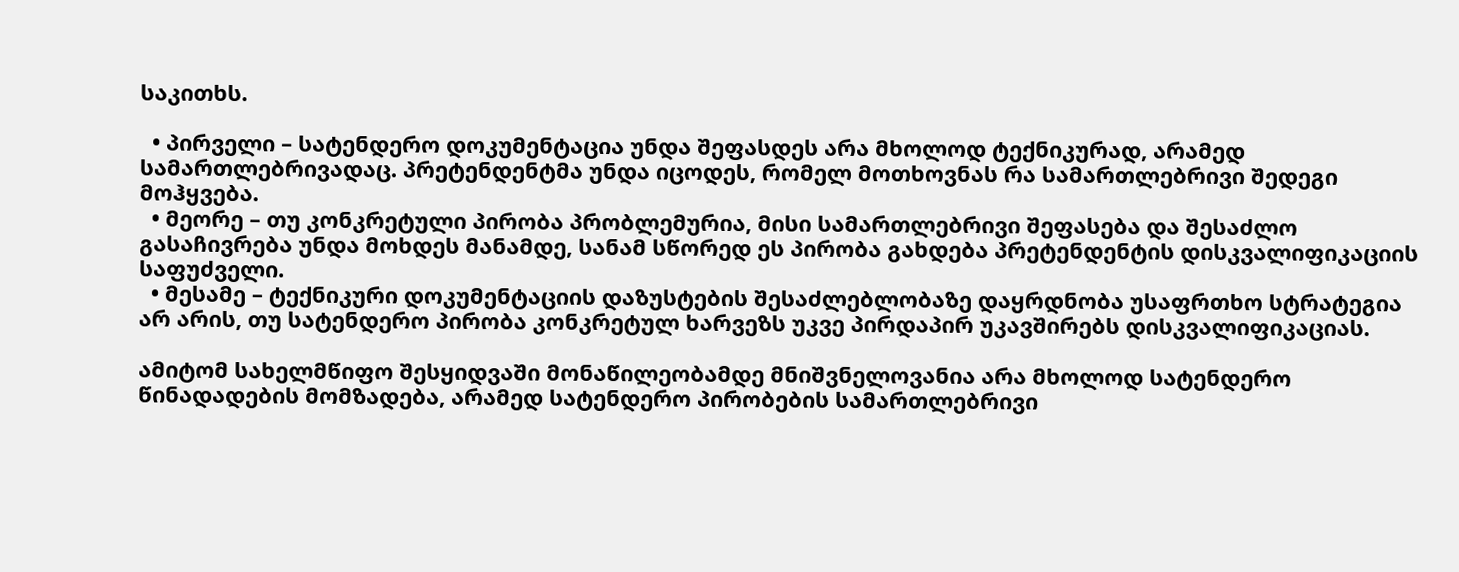საკითხს.

  • პირველი – სატენდერო დოკუმენტაცია უნდა შეფასდეს არა მხოლოდ ტექნიკურად, არამედ სამართლებრივადაც. პრეტენდენტმა უნდა იცოდეს, რომელ მოთხოვნას რა სამართლებრივი შედეგი მოჰყვება.
  • მეორე – თუ კონკრეტული პირობა პრობლემურია, მისი სამართლებრივი შეფასება და შესაძლო გასაჩივრება უნდა მოხდეს მანამდე, სანამ სწორედ ეს პირობა გახდება პრეტენდენტის დისკვალიფიკაციის საფუძველი.
  • მესამე – ტექნიკური დოკუმენტაციის დაზუსტების შესაძლებლობაზე დაყრდნობა უსაფრთხო სტრატეგია არ არის, თუ სატენდერო პირობა კონკრეტულ ხარვეზს უკვე პირდაპირ უკავშირებს დისკვალიფიკაციას.

ამიტომ სახელმწიფო შესყიდვაში მონაწილეობამდე მნიშვნელოვანია არა მხოლოდ სატენდერო წინადადების მომზადება, არამედ სატენდერო პირობების სამართლებრივი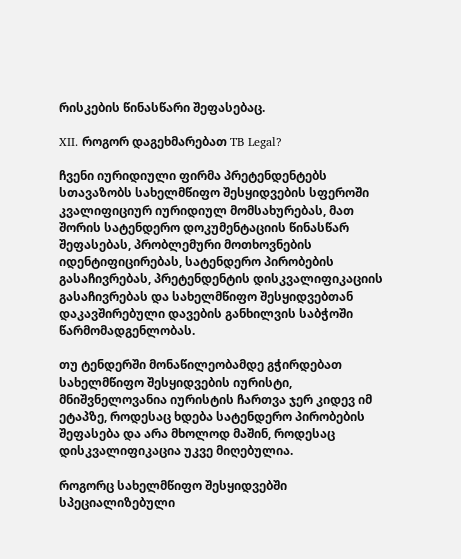რისკების წინასწარი შეფასებაც.

XII. როგორ დაგეხმარებათ TB Legal?

ჩვენი იურიდიული ფირმა პრეტენდენტებს სთავაზობს სახელმწიფო შესყიდვების სფეროში კვალიფიციურ იურიდიულ მომსახურებას, მათ შორის სატენდერო დოკუმენტაციის წინასწარ შეფასებას, პრობლემური მოთხოვნების იდენტიფიცირებას, სატენდერო პირობების გასაჩივრებას, პრეტენდენტის დისკვალიფიკაციის გასაჩივრებას და სახელმწიფო შესყიდვებთან დაკავშირებული დავების განხილვის საბჭოში წარმომადგენლობას.

თუ ტენდერში მონაწილეობამდე გჭირდებათ სახელმწიფო შესყიდვების იურისტი, მნიშვნელოვანია იურისტის ჩართვა ჯერ კიდევ იმ ეტაპზე, როდესაც ხდება სატენდერო პირობების შეფასება და არა მხოლოდ მაშინ, როდესაც დისკვალიფიკაცია უკვე მიღებულია.

როგორც სახელმწიფო შესყიდვებში სპეციალიზებული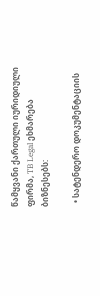წამყვანი ქართული იურიდიული ფირმა, TB Legal ეხმარება ბიზნესებს:

  • სატენდერო დოკუმენტაციის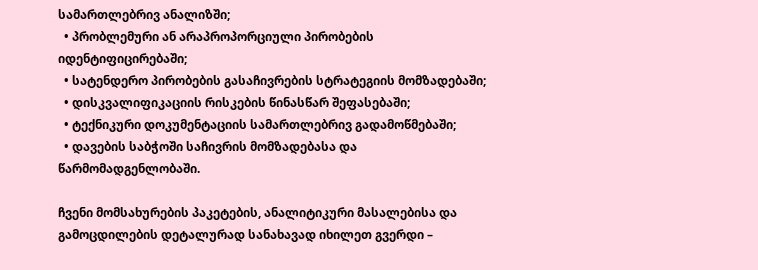სამართლებრივ ანალიზში;
  • პრობლემური ან არაპროპორციული პირობების იდენტიფიცირებაში;
  • სატენდერო პირობების გასაჩივრების სტრატეგიის მომზადებაში;
  • დისკვალიფიკაციის რისკების წინასწარ შეფასებაში;
  • ტექნიკური დოკუმენტაციის სამართლებრივ გადამოწმებაში;
  • დავების საბჭოში საჩივრის მომზადებასა და წარმომადგენლობაში.

ჩვენი მომსახურების პაკეტების, ანალიტიკური მასალებისა და გამოცდილების დეტალურად სანახავად იხილეთ გვერდი –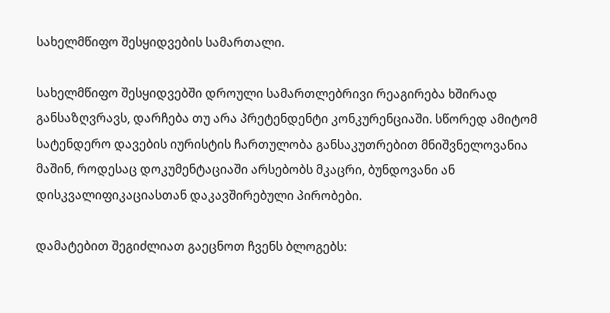სახელმწიფო შესყიდვების სამართალი.

სახელმწიფო შესყიდვებში დროული სამართლებრივი რეაგირება ხშირად განსაზღვრავს, დარჩება თუ არა პრეტენდენტი კონკურენციაში. სწორედ ამიტომ სატენდერო დავების იურისტის ჩართულობა განსაკუთრებით მნიშვნელოვანია მაშინ, როდესაც დოკუმენტაციაში არსებობს მკაცრი, ბუნდოვანი ან დისკვალიფიკაციასთან დაკავშირებული პირობები.

დამატებით შეგიძლიათ გაეცნოთ ჩვენს ბლოგებს: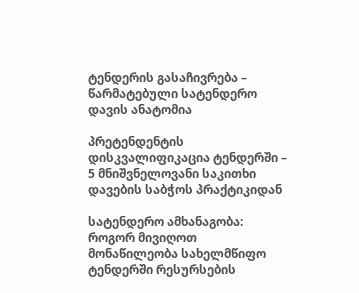ტენდერის გასაჩივრება – წარმატებული სატენდერო დავის ანატომია

პრეტენდენტის დისკვალიფიკაცია ტენდერში – 5 მნიშვნელოვანი საკითხი დავების საბჭოს პრაქტიკიდან

სატენდერო ამხანაგობა: როგორ მივიღოთ მონაწილეობა სახელმწიფო ტენდერში რესურსების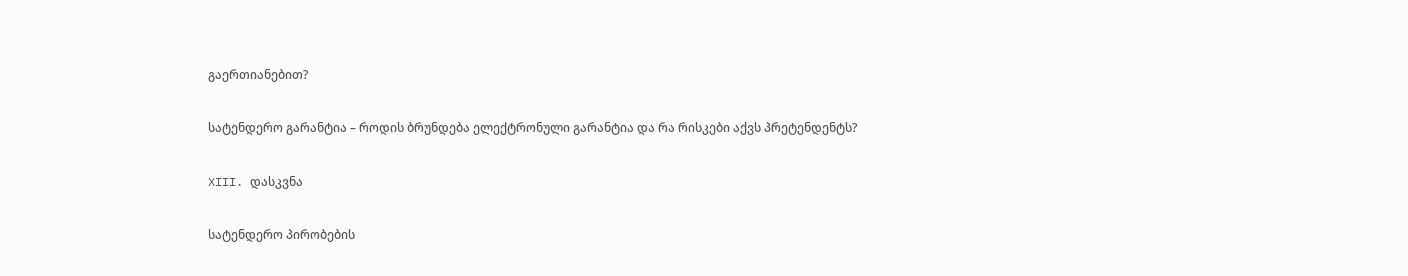გაერთიანებით?

სატენდერო გარანტია – როდის ბრუნდება ელექტრონული გარანტია და რა რისკები აქვს პრეტენდენტს?

XIII. დასკვნა

სატენდერო პირობების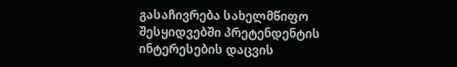გასაჩივრება სახელმწიფო შესყიდვებში პრეტენდენტის ინტერესების დაცვის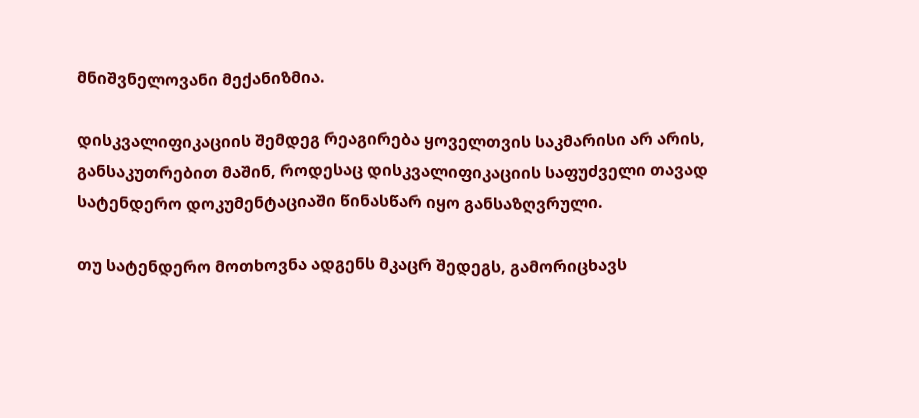მნიშვნელოვანი მექანიზმია.

დისკვალიფიკაციის შემდეგ რეაგირება ყოველთვის საკმარისი არ არის, განსაკუთრებით მაშინ, როდესაც დისკვალიფიკაციის საფუძველი თავად სატენდერო დოკუმენტაციაში წინასწარ იყო განსაზღვრული.

თუ სატენდერო მოთხოვნა ადგენს მკაცრ შედეგს, გამორიცხავს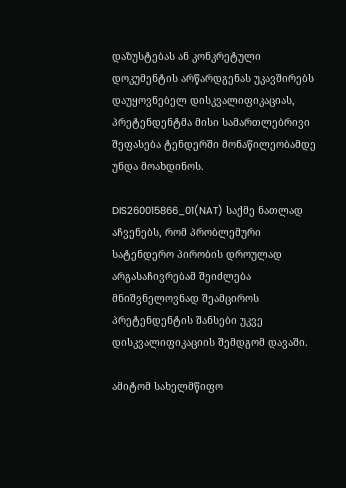დაზუსტებას ან კონკრეტული დოკუმენტის არწარდგენას უკავშირებს დაუყოვნებელ დისკვალიფიკაციას, პრეტენდენტმა მისი სამართლებრივი შეფასება ტენდერში მონაწილეობამდე უნდა მოახდინოს.

DIS260015866_01(NAT) საქმე ნათლად აჩვენებს, რომ პრობლემური სატენდერო პირობის დროულად არგასაჩივრებამ შეიძლება მნიშვნელოვნად შეამციროს პრეტენდენტის შანსები უკვე დისკვალიფიკაციის შემდგომ დავაში.

ამიტომ სახელმწიფო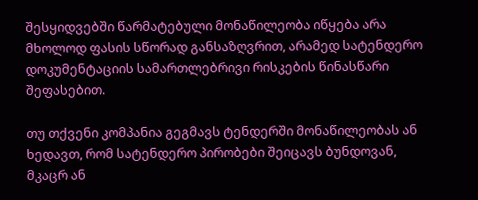შესყიდვებში წარმატებული მონაწილეობა იწყება არა მხოლოდ ფასის სწორად განსაზღვრით, არამედ სატენდერო დოკუმენტაციის სამართლებრივი რისკების წინასწარი შეფასებით.

თუ თქვენი კომპანია გეგმავს ტენდერში მონაწილეობას ან ხედავთ, რომ სატენდერო პირობები შეიცავს ბუნდოვან, მკაცრ ან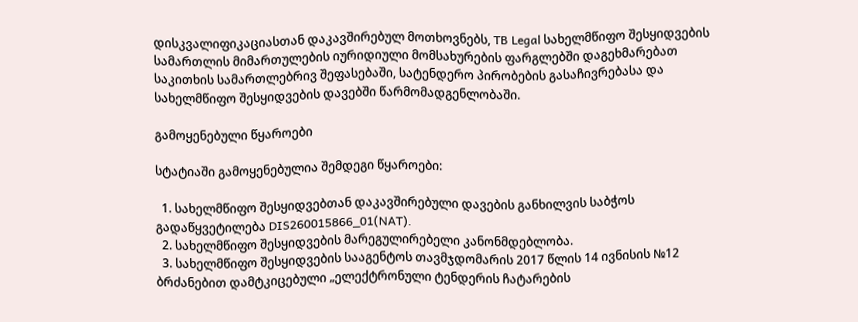დისკვალიფიკაციასთან დაკავშირებულ მოთხოვნებს, TB Legal სახელმწიფო შესყიდვების სამართლის მიმართულების იურიდიული მომსახურების ფარგლებში დაგეხმარებათ საკითხის სამართლებრივ შეფასებაში, სატენდერო პირობების გასაჩივრებასა და სახელმწიფო შესყიდვების დავებში წარმომადგენლობაში.

გამოყენებული წყაროები

სტატიაში გამოყენებულია შემდეგი წყაროები:

  1. სახელმწიფო შესყიდვებთან დაკავშირებული დავების განხილვის საბჭოს გადაწყვეტილება DIS260015866_01(NAT).
  2. სახელმწიფო შესყიდვების მარეგულირებელი კანონმდებლობა.
  3. სახელმწიფო შესყიდვების სააგენტოს თავმჯდომარის 2017 წლის 14 ივნისის №12 ბრძანებით დამტკიცებული „ელექტრონული ტენდერის ჩატარების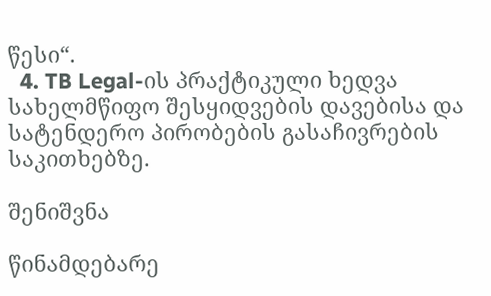წესი“.
  4. TB Legal-ის პრაქტიკული ხედვა სახელმწიფო შესყიდვების დავებისა და სატენდერო პირობების გასაჩივრების საკითხებზე.

შენიშვნა

წინამდებარე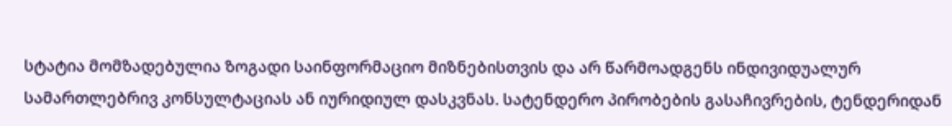სტატია მომზადებულია ზოგადი საინფორმაციო მიზნებისთვის და არ წარმოადგენს ინდივიდუალურ სამართლებრივ კონსულტაციას ან იურიდიულ დასკვნას. სატენდერო პირობების გასაჩივრების, ტენდერიდან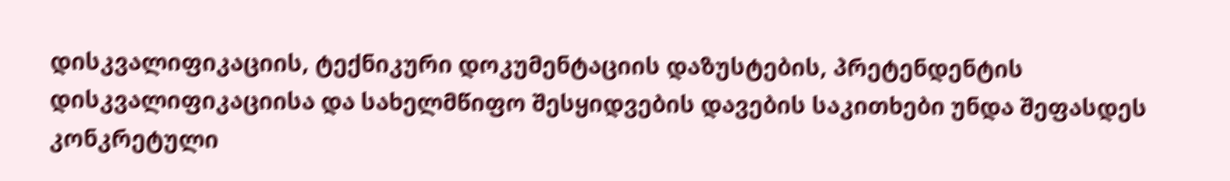დისკვალიფიკაციის, ტექნიკური დოკუმენტაციის დაზუსტების, პრეტენდენტის დისკვალიფიკაციისა და სახელმწიფო შესყიდვების დავების საკითხები უნდა შეფასდეს კონკრეტული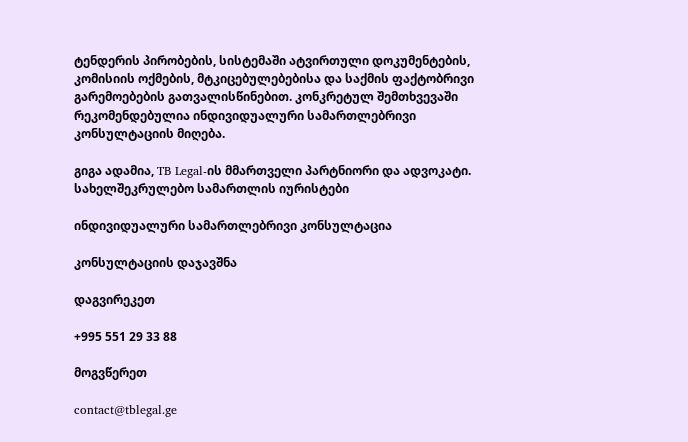ტენდერის პირობების, სისტემაში ატვირთული დოკუმენტების, კომისიის ოქმების, მტკიცებულებებისა და საქმის ფაქტობრივი გარემოებების გათვალისწინებით. კონკრეტულ შემთხვევაში რეკომენდებულია ინდივიდუალური სამართლებრივი კონსულტაციის მიღება.

გიგა ადამია, TB Legal-ის მმართველი პარტნიორი და ადვოკატი. სახელშეკრულებო სამართლის იურისტები

ინდივიდუალური სამართლებრივი კონსულტაცია

კონსულტაციის დაჯავშნა

დაგვირეკეთ

+995 551 29 33 88

მოგვწერეთ

contact@tblegal.ge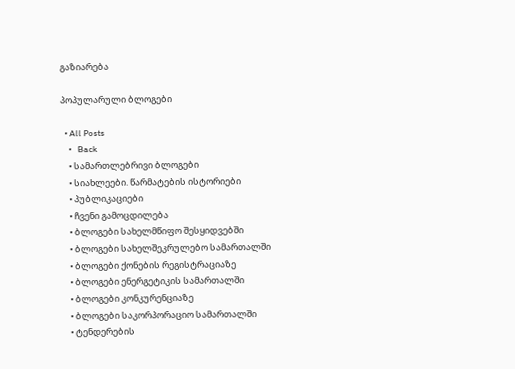გაზიარება

პოპულარული ბლოგები

  • All Posts
    •   Back
    • სამართლებრივი ბლოგები
    • სიახლეები. წარმატების ისტორიები
    • პუბლიკაციები
    • ჩვენი გამოცდილება
    • ბლოგები სახელმწიფო შესყიდვებში
    • ბლოგები სახელშეკრულებო სამართალში
    • ბლოგები ქონების რეგისტრაციაზე
    • ბლოგები ენერგეტიკის სამართალში
    • ბლოგები კონკურენციაზე
    • ბლოგები საკორპორაციო სამართალში
    • ტენდერების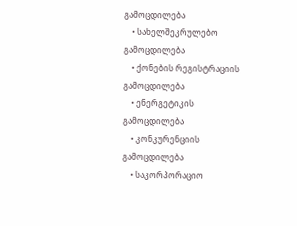გამოცდილება
    • სახელშეკრულებო გამოცდილება
    • ქონების რეგისტრაციის გამოცდილება
    • ენერგეტიკის გამოცდილება
    • კონკურენციის გამოცდილება
    • საკორპორაციო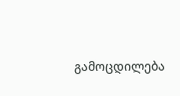გამოცდილება